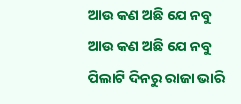ଆଉ କଣ ଅଛି ଯେ ନବୁ
ଆଉ କଣ ଅଛି ଯେ ନବୁ
ପିଲାଟି ଦିନରୁ ରାଜା ଭାରି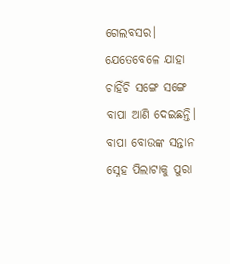ଗେଲବସର। ଯେତେବେଳେ ଯାହା ଚାହିଁଚି ସଙ୍ଗେ ସଙ୍ଗେ ବାପା ଆଣି ଦେଇଛନ୍ତି। ବାପା ବୋଉଙ୍କ ସନ୍ତାନ ସ୍ନେହ ପିଲାଟାକୁ ପୁରା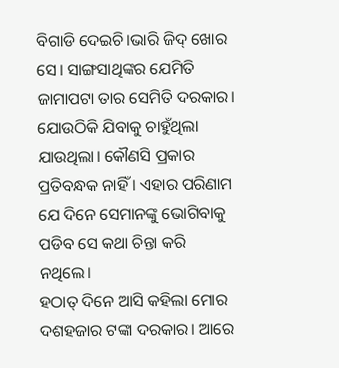ବିଗାଡି ଦେଇଚି।ଭାରି ଜିଦ୍ ଖୋର ସେ। ସାଙ୍ଗସାଥିଙ୍କର ଯେମିତି ଜାମାପଟା ତାର ସେମିତି ଦରକାର। ଯୋଉଠିକି ଯିବାକୁ ଚାହୁଁଥିଲା ଯାଉଥିଲା। କୌଣସି ପ୍ରକାର ପ୍ରତିବନ୍ଧକ ନାହିଁ । ଏହାର ପରିଣାମ ଯେ ଦିନେ ସେମାନଙ୍କୁ ଭୋଗିବାକୁ ପଡିବ ସେ କଥା ଚିନ୍ତା କରି ନଥିଲେ।
ହଠାତ୍ ଦିନେ ଆସି କହିଲା ମୋର ଦଶହଜାର ଟଙ୍କା ଦରକାର। ଆରେ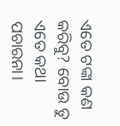ଏତେ ଟଙ୍କା କଣ କରିବୁ? ବୋଉ ତୁ ଏତେ କଥା ପଚାରନା।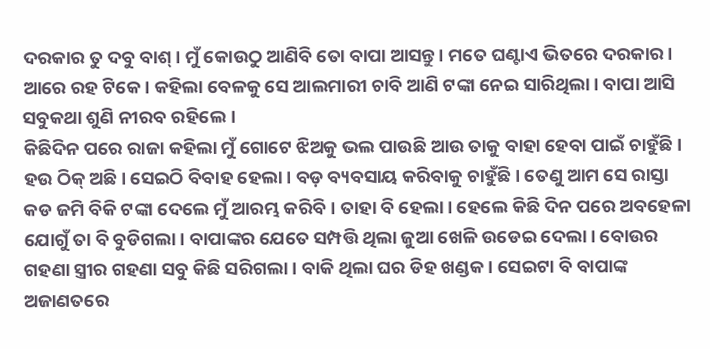ଦରକାର ତୁ ଦବୁ ବାଶ୍। ମୁଁ କୋଉଠୁ ଆଣିବି ତୋ ବାପା ଆସନ୍ତୁ। ମତେ ଘଣ୍ଟାଏ ଭିତରେ ଦରକାର। ଆରେ ରହ ଟିକେ। କହିଲା ବେଳକୁ ସେ ଆଲମାରୀ ଚାବି ଆଣି ଟଙ୍କା ନେଇ ସାରିଥିଲା। ବାପା ଆସି ସବୁକଥା ଶୁଣି ନୀରବ ରହିଲେ।
କିଛିଦିନ ପରେ ରାଜା କହିଲା ମୁଁ ଗୋଟେ ଝିଅକୁ ଭଲ ପାଉଛି ଆଉ ତାକୁ ବାହା ହେବା ପାଇଁ ଚାହୁଁଛି। ହଉ ଠିକ୍ ଅଛି। ସେଇଠି ବିବାହ ହେଲା। ବଡ଼ ବ୍ୟବସାୟ କରିବାକୁ ଚାହୁଁଛି। ତେଣୁ ଆମ ସେ ରାସ୍ତା କଡ ଜମି ବିକି ଟଙ୍କା ଦେଲେ ମୁଁ ଆରମ୍ଭ କରିବି। ତାହା ବି ହେଲା। ହେଲେ କିଛି ଦିନ ପରେ ଅବହେଳା ଯୋଗୁଁ ତା ବି ବୁଡିଗଲା। ବାପାଙ୍କର ଯେତେ ସମ୍ପତ୍ତି ଥିଲା ଜୁଆ ଖେଳି ଉଡେଇ ଦେଲା। ବୋଉର ଗହଣା ସ୍ତ୍ରୀର ଗହଣା ସବୁ କିଛି ସରିଗଲା। ବାକି ଥିଲା ଘର ଡିହ ଖଣ୍ଡକ। ସେଇଟା ବି ବାପାଙ୍କ ଅଜାଣତରେ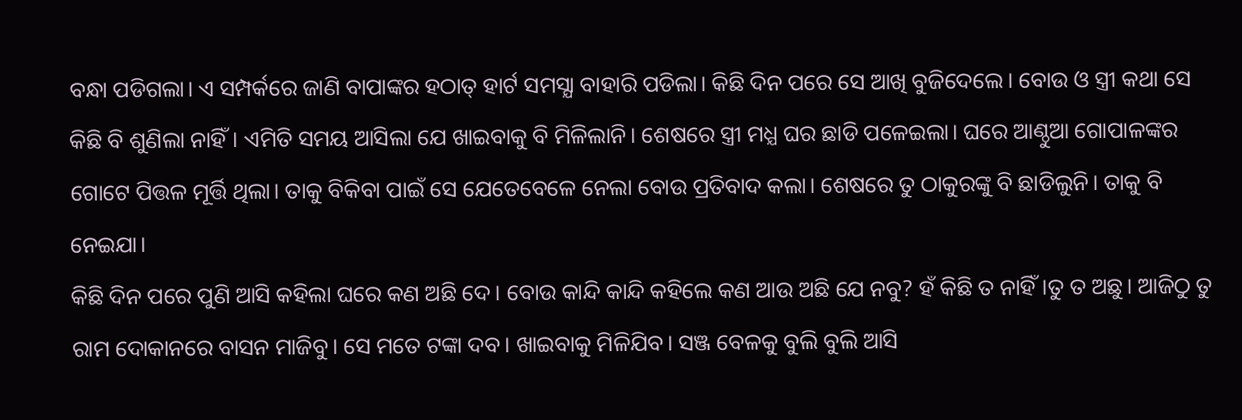ବନ୍ଧା ପଡିଗଲା। ଏ ସମ୍ପର୍କରେ ଜାଣି ବାପାଙ୍କର ହଠାତ୍ ହାର୍ଟ ସମସ୍ଯା ବାହାରି ପଡିଲା। କିଛି ଦିନ ପରେ ସେ ଆଖି ବୁଜିଦେଲେ। ବୋଉ ଓ ସ୍ତ୍ରୀ କଥା ସେ କିଛି ବି ଶୁଣିଲା ନାହିଁ। ଏମିତି ସମୟ ଆସିଲା ଯେ ଖାଇବାକୁ ବି ମିଳିଲାନି। ଶେଷରେ ସ୍ତ୍ରୀ ମଧ୍ଯ ଘର ଛାଡି ପଳେଇଲା। ଘରେ ଆଣ୍ଠୁଆ ଗୋପାଳଙ୍କର ଗୋଟେ ପିତ୍ତଳ ମୂର୍ତ୍ତି ଥିଲା। ତାକୁ ବିକିବା ପାଇଁ ସେ ଯେତେବେଳେ ନେଲା ବୋଉ ପ୍ରତିବାଦ କଲା। ଶେଷରେ ତୁ ଠାକୁରଙ୍କୁ ବି ଛାଡିଲୁନି। ତାକୁ ବି ନେଇଯା।
କିଛି ଦିନ ପରେ ପୁଣି ଆସି କହିଲା ଘରେ କଣ ଅଛି ଦେ। ବୋଉ କାନ୍ଦି କାନ୍ଦି କହିଲେ କଣ ଆଉ ଅଛି ଯେ ନବୁ? ହଁ କିଛି ତ ନାହିଁ।ତୁ ତ ଅଛୁ। ଆଜିଠୁ ତୁ ରାମ ଦୋକାନରେ ବାସନ ମାଜିବୁ। ସେ ମତେ ଟଙ୍କା ଦବ। ଖାଇବାକୁ ମିଳିଯିବ। ସଞ୍ଜ ବେଳକୁ ବୁଲି ବୁଲି ଆସି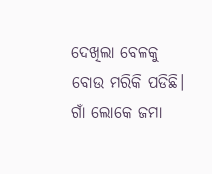ଦେଖିଲା ବେଳକୁ ବୋଉ ମରିକି ପଡିଛି। ଗାଁ ଲୋକେ ଜମା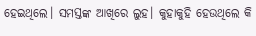ହେଇଥିଲେ। ସମସ୍ତଙ୍କ ଆଖିରେ ଲୁହ। କୁହାକୁହି ହେଉଥିଲେ କି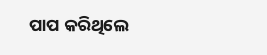ପାପ କରିଥିଲେ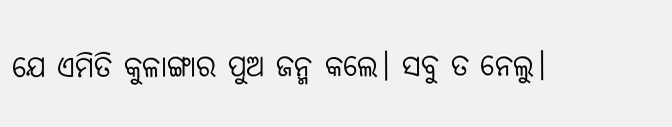ଯେ ଏମିତି କୁଳାଙ୍ଗାର ପୁଅ ଜନ୍ମ କଲେ। ସବୁ ତ ନେଲୁ।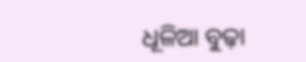ଧୂଳିଆ ବୁଢ଼ା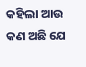କହିଲା ଆଉ କଣ ଅଛି ଯେ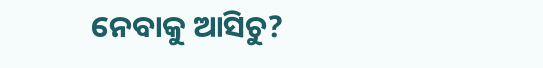ନେବାକୁ ଆସିଚୁ?